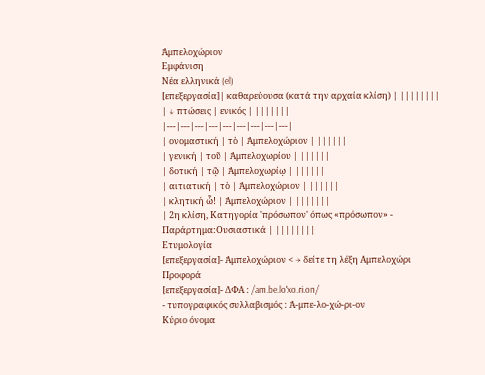Ἀμπελοχώριον
Εμφάνιση
Νέα ελληνικά (el)
[επεξεργασία]| καθαρεύουσα (κατά την αρχαία κλίση) | ||||||||
| ↓ πτώσεις | ενικός | |||||||
|---|---|---|---|---|---|---|---|---|
| ονομαστική | τὸ | Ἀμπελοχώριον | ||||||
| γενική | τοῦ | Ἀμπελοχωρίου | ||||||
| δοτική | τῷ | Ἀμπελοχωρίῳ | ||||||
| αιτιατική | τὸ | Ἀμπελοχώριον | ||||||
| κλητική ὦ! | Ἀμπελοχώριον | |||||||
| 2η κλίση, Κατηγορία 'πρόσωπον' όπως «πρόσωπον» - Παράρτημα:Ουσιαστικά | ||||||||
Ετυμολογία
[επεξεργασία]- Ἀμπελοχώριον < → δείτε τη λέξη Αμπελοχώρι
Προφορά
[επεξεργασία]- ΔΦΑ : /am.be.loˈxo.ɾi.on/
- τυπογραφικός συλλαβισμός : Ἀ‐μπε‐λο‐χώ‐ρι‐ον
Κύριο όνομα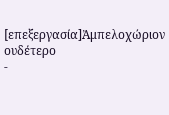[επεξεργασία]Ἀμπελοχώριον ουδέτερο
-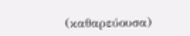(καθαρεύουσα)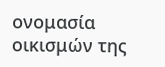ονομασία οικισμών της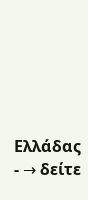Ελλάδας
- → δείτε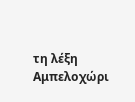τη λέξη Αμπελοχώρι